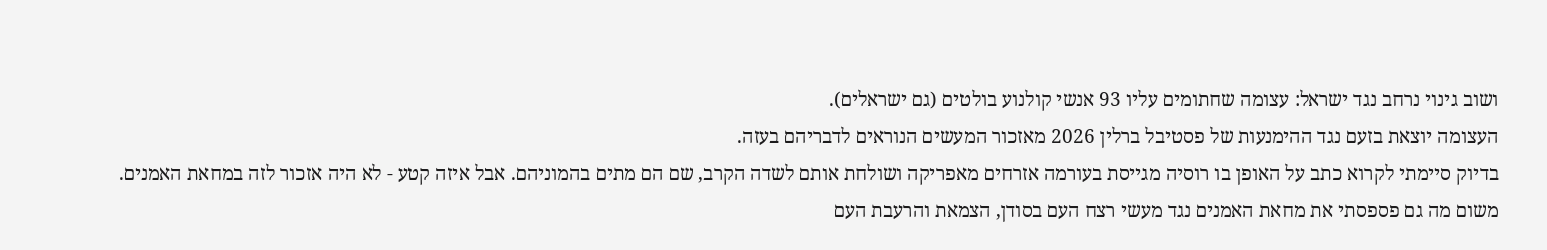ושוב גינוי נרחב נגד ישראל: עצומה שחתומים עליו 93 אנשי קולנוע בולטים (גם ישראלים).
העצומה יוצאת בזעם נגד ההימנעות של פסטיבל ברלין 2026 מאזכור המעשים הנוראים לדבריהם בעזה.
בדיוק סיימתי לקרוא כתב על האופן בו רוסיה מגייסת בעורמה אזרחים מאפריקה ושולחת אותם לשדה הקרב, שם הם מתים בהמוניהם. אבל איזה קטע - לא היה אזכור לזה במחאת האמנים.
משום מה גם פספסתי את מחאת האמנים נגד מעשי רצח העם בסודן, הצמאת והרעבת העם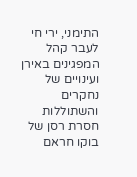התימני, ירי חי לעבר קהל המפגינים באירן ועינויים של נחקרים והשתוללות חסרת רסן של בוקו חראם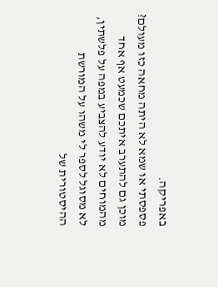באפריקה.
פספסתי או שמא לא היתה מחאה כזו מעולם?
מוכן גם להתערב איתכם שכמעט אף אחד מהמוחים לא יודע להצביע במפה על פלשתין, לא מסוגל לספר לי משהו על המורשת ההיסטורית של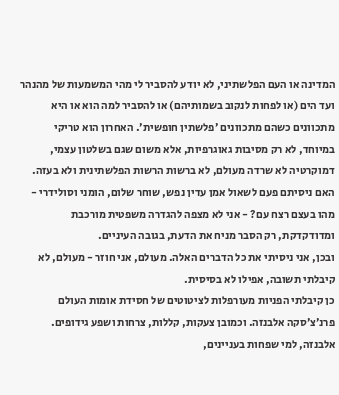המדינה או העם הפלשתיני, לא יודע להסביר לי מהי המשמעות של מהנהר ועד הים (או לפחות לנקוב בשמותיהם) או להסביר למה הוא או היא מתכוונים כשהם מתכוונים ׳פלשתין חופשית׳. האחרון הוא טריקי במיוחד, לא רק מסיבות גאוגרפיות, אלא משום שגם בשלטון עצמי, דמוקרטיה לא שרדה מעולם, לא ברשות הרשות הפלשתינית ולא בעזה.
האם ניסיתם פעם לשאול אמן עדין נפש, שוחר שלום, הומני וסולידרי - מהו בעצם רצח עם? - אני לא מצפה להגדרה משפטית מורכבת ומדודקדקת, רק הסבר מניח את הדעת, בגובה העיניים.
ובכן, אני ניסיתי את כל הדברים האלה. מעולם, אני חוזר - מעולם, לא קיבלתי תשובה, אפילו לא בסיסית.
כן קיבלתי הפניות מעורפלות לציטוטים של חסידת אומות העולם פרנ׳צ׳סקה אלבנזה. וכמובן צעקות, קללות, צרחות ושפע גידופים.
אלבנזה, למי שפחות בעניינים,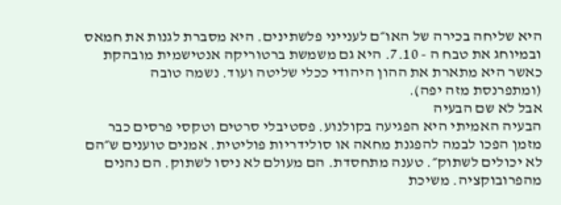היא שליחה בכירה של האו״ם לענייני פלשתינים. היא מסברת לגנות את חמאס ובמיוחג את טבח ה - 7.10. היא גם משמשת ברטוריקה אנטישמית מובהקת כאשר היא מתארת את ההון היהודי ככלי שליטה ועוד. נשמה טובה (ומתפרנסת מזה יפה).
אבל לא שם הבעיה
הבעיה האמיתי היא הפגיעה בקולנוע. פסטיבלי סרטים וטקסי פרסים כבר מזמן הפכו לבמה להפגנת מחאה או סולידריות פוליטית. אמנים טוענים ש״הם לא יכולים לשתוק״. טענה מתחסדת. הם מעולם לא ניסו לשתוק. הם נהנים מהפרובוקציה. משיכת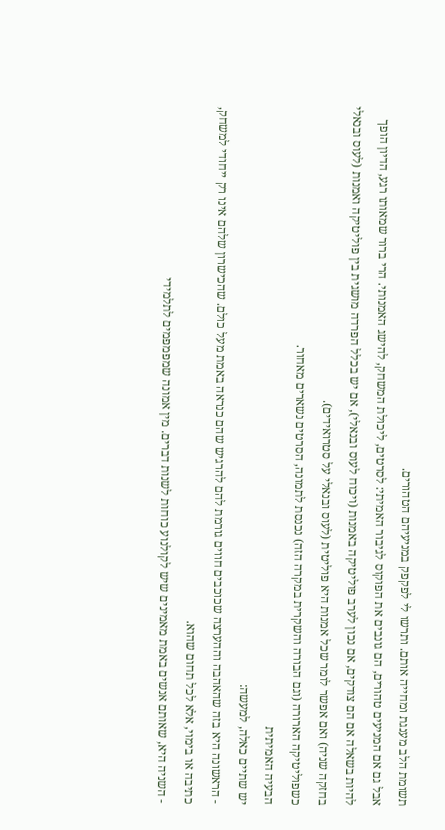תשומת הלב מענגת ומחייה אותם. ותרשו לי לפקפק במניעיהם הטהורים.
אבל גם אם המניעים טהורים, הם גונבים את הפוקוס לגיבור האמיתי: לסרטים, ליכולת המשחק, להישג האמנותי. הרי ברור שמאותו רגע, הדיון הופך להיות בשאלה אם הם צודקים, אם נכון לערב פוליטיקה באמנות (ויכוח לעוס ובנאלי), אם יש בכלל הפרדה מושגית בין פוליטיקה ואמנות (לעוס ובנאלי בחזקה שניה) ואם אפשר לומר שכל אמנות היא פוליטית (לעוס ובנאלי על סטרואידים).
כשפוליטיקה הארורה (וגם הבורה והשקרית במקרה הזה) נכנסת לתמונה, הסרטים נשארים מאחור.
הבעיה האמיתית
יש שתיים כאלה, למעשה:
- הראשונה היא בזה שהאהבה וההערצה שכוכבים חווים גורמת להם להרגיש שהם כנראה באמת מעל כולם. שהכישרון שלהם אינו רק ייחודי למשחק, כתיבה או בימוי, אלא לכל תחום שהוא.
- השניה היא, שאותם אנשים באמת מאמינים שיש לקולנוע כוחות לשנות דברים. מין אמונה שמפמפמים לתלמידי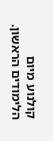קולנוע מיום הלימודים הראשון.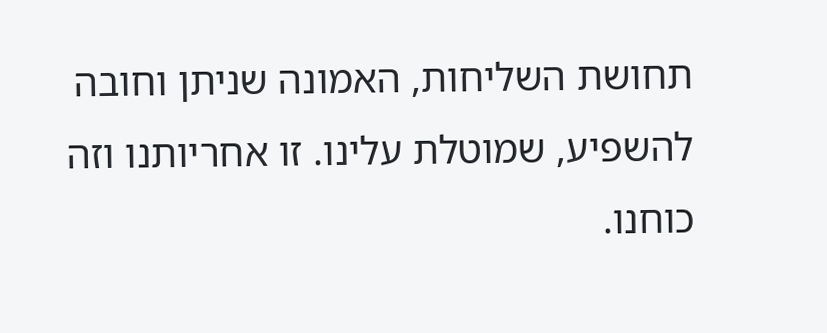תחושת השליחות, האמונה שניתן וחובה להשפיע, שמוטלת עלינו. זו אחריותנו וזה כוחנו.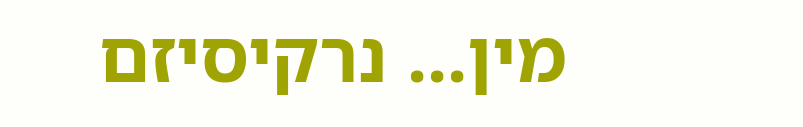מין... נרקיסיזם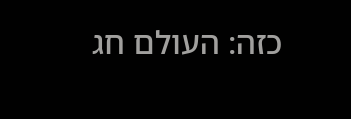כזה: העולם חג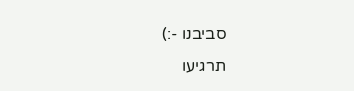סביבנו -:)
תרגיעו